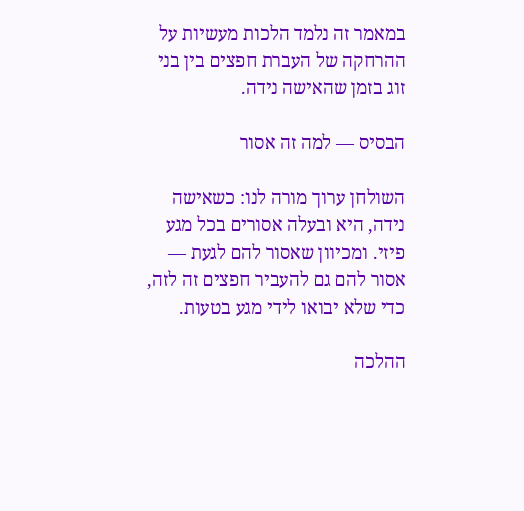במאמר זה נלמד הלכות מעשיות על ההרחקה של העברת חפצים בין בני זוג בזמן שהאישה נידה.

הבסיס — למה זה אסור

השולחן ערוך מורה לנו: כשאישה נידה, היא ובעלה אסורים בכל מגע פיזי. ומכיוון שאסור להם לגעת — אסור להם גם להעביר חפצים זה לזה, כדי שלא יבואו לידי מגע בטעות.

ההלכה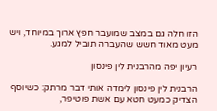הזו חלה גם במצב שמועבר חפץ ארוך במיוחד, ויש מעט מאוד חשש שהעברה תוביל למגע.

רעיון יפה מהרבנית לין פינסון

הרבנית לין פינסון לימדה אותי דבר מרתק: כשיוסף הצדיק כמעט חטא עם אשת פוטיפר,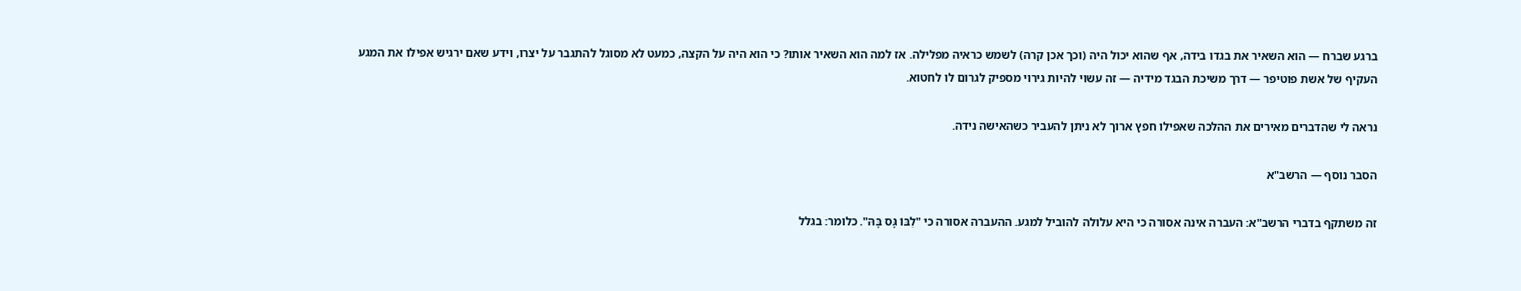ברגע שברח — הוא השאיר את בגדו בידה, אף שהוא יכול היה (וכך אכן קרה) לשמש כראיה מפלילה. אז למה הוא השאיר אותו? כי הוא היה על הקצה, כמעט לא מסוגל להתגבר על יצרו, וידע שאם ירגיש אפילו את המגע העקיף של אשת פוטיפר — דרך משיכת הבגד מידיה — זה עשוי להיות גירוי מספיק לגרום לו לחטוא.

נראה לי שהדברים מאירים את ההלכה שאפילו חפץ ארוך לא ניתן להעביר כשהאישה נידה.

הסבר נוסף — הרשב"א

זה משתקף בדברי הרשב"א: העברה אינה אסורה כי היא עלולה להוביל למגע. ההעברה אסורה כי "לִבּוֹ גָּס בָּהּ". כלומר: בגלל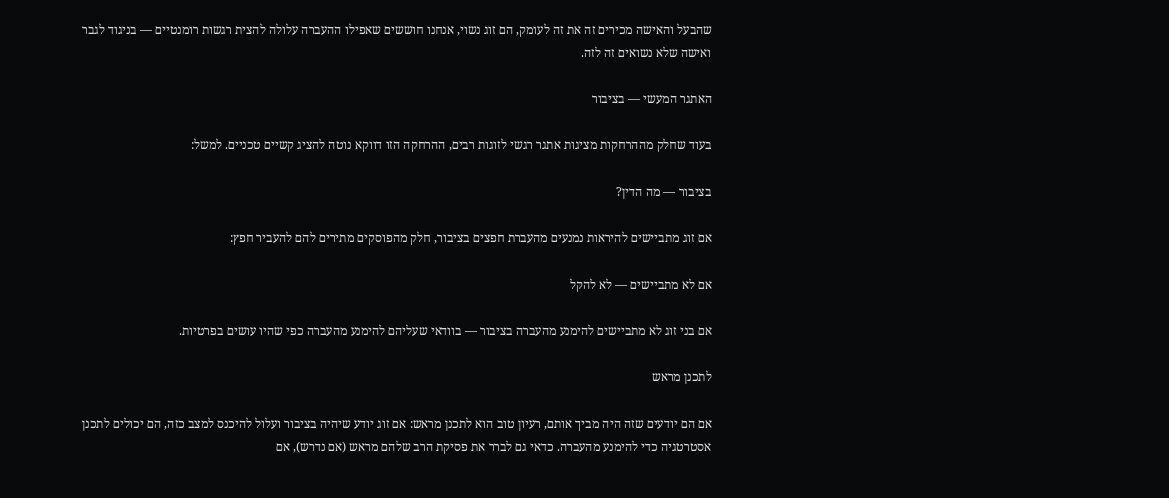שהבעל והאישה מכירים זה את זה לעומק, הם זוג נשוי, אנחנו חוששים שאפילו ההעברה עלולה להצית רגשות רומנטיים — בניגוד לגבר ואישה שלא נשואים זה לזה.

האתגר המעשי — בציבור

בעוד שחלק מההרחקות מציגות אתגר רגשי לזוגות רבים, ההרחקה הזו דווקא נוטה להציג קשיים טכניים. למשל:

בציבור — מה הדין?

אם זוג מתביישים להיראות נמנעים מהעברת חפצים בציבור, חלק מהפוסקים מתירים להם להעביר חפץ:

אם לא מתביישים — לא להקל

אם בני זוג לא מתביישים להימנע מהעברה בציבור — בוודאי שעליהם להימנע מהעברה כפי שהיו עושים בפרטיות.

לתכנן מראש

אם הם יודעים שזה היה מביך אותם, רעיון טוב הוא לתכנן מראש: אם זוג יודע שיהיה בציבור ועלול להיכנס למצב כזה, הם יכולים לתכנן אסטרטגיה כדי להימנע מהעברה. כדאי גם לברר את פסיקת הרב שלהם מראש (אם נדרש), אם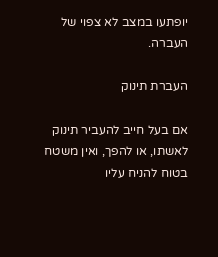יופתעו במצב לא צפוי של העברה.

העברת תינוק

אם בעל חייב להעביר תינוק לאשתו, או להפך, ואין משטח בטוח להניח עליו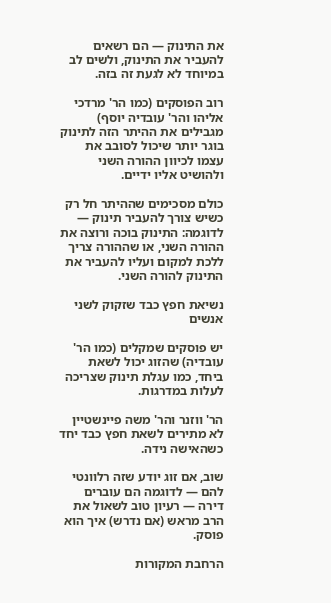את התינוק — הם רשאים להעביר את התינוק, ולשים לב במיוחד לא לגעת זה בזה.

רוב הפוסקים (כמו הר' מרדכי אליהו והר' עובדיה יוסף) מגבילים את ההיתר הזה לתינוק בוגר יותר שיכול לסובב את עצמו לכיוון ההורה השני ולהושיט אליו ידיים.

כולם מסכימים שההיתר חל רק כשיש צורך להעביר תינוק — לדוגמה: התינוק בוכה ורוצה את ההורה השני, או שההורה צריך ללכת למקום ועליו להעביר את התינוק להורה השני.

נשיאת חפץ כבד שזקוק לשני אנשים

יש פוסקים שמקלים (כמו הר' עובדיה) שהזוג יכול לשאת ביחד, כמו עגלת תינוק שצריכה לעלות במדרגות.

הר' ווזנר והר' משה פיינשטיין לא מתירים לשאת חפץ כבד יחד כשהאישה נידה.

שוב, אם זוג יודע שזה רלוונטי להם — לדוגמה הם עוברים דירה — רעיון טוב לשאול את הרב מראש (אם נדרש) איך הוא פוסק.

הרחבת המקורות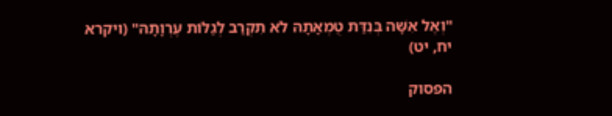"וְאֶל אִשָּׁה בְּנִדַּת טֻמְאָתָהּ לֹא תִקְרַב לְגַלּוֹת עֶרְוָתָהּ" (ויקרא יח, יט)

הפסוק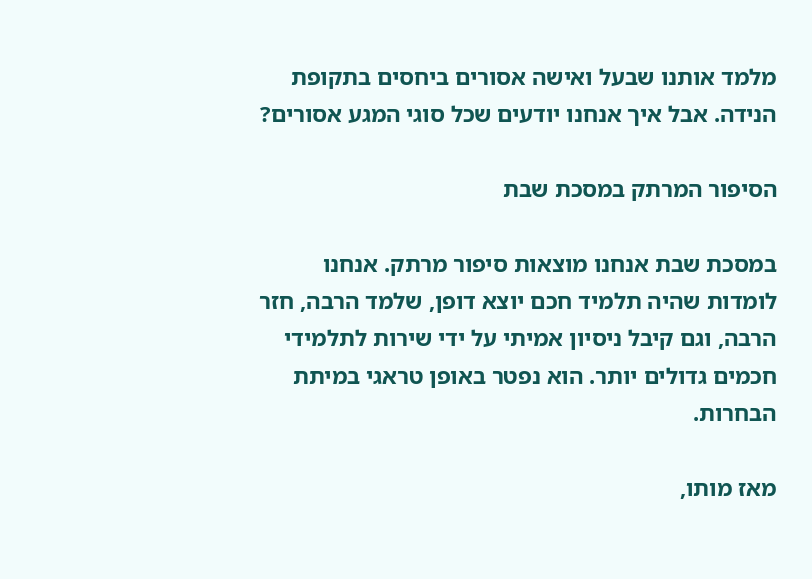מלמד אותנו שבעל ואישה אסורים ביחסים בתקופת הנידה. אבל איך אנחנו יודעים שכל סוגי המגע אסורים?

הסיפור המרתק במסכת שבת

במסכת שבת אנחנו מוצאות סיפור מרתק. אנחנו לומדות שהיה תלמיד חכם יוצא דופן, שלמד הרבה, חזר הרבה, וגם קיבל ניסיון אמיתי על ידי שירות לתלמידי חכמים גדולים יותר. הוא נפטר באופן טראגי במיתת הבחרות.

מאז מותו,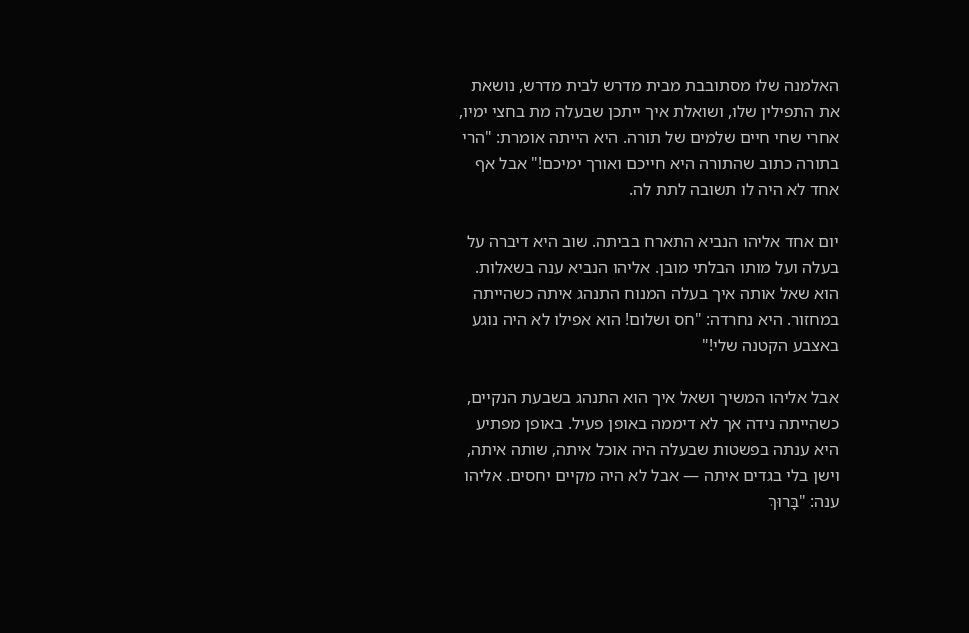האלמנה שלו מסתובבת מבית מדרש לבית מדרש, נושאת את התפילין שלו, ושואלת איך ייתכן שבעלה מת בחצי ימיו, אחרי שחי חיים שלמים של תורה. היא הייתה אומרת: "הרי בתורה כתוב שהתורה היא חייכם ואורך ימיכם!" אבל אף אחד לא היה לו תשובה לתת לה.

יום אחד אליהו הנביא התארח בביתה. שוב היא דיברה על בעלה ועל מותו הבלתי מובן. אליהו הנביא ענה בשאלות. הוא שאל אותה איך בעלה המנוח התנהג איתה כשהייתה במחזור. היא נחרדה: "חס ושלום! הוא אפילו לא היה נוגע באצבע הקטנה שלי!"

אבל אליהו המשיך ושאל איך הוא התנהג בשבעת הנקיים, כשהייתה נידה אך לא דיממה באופן פעיל. באופן מפתיע היא ענתה בפשטות שבעלה היה אוכל איתה, שותה איתה, וישן בלי בגדים איתה — אבל לא היה מקיים יחסים. אליהו ענה: "בָּרוּךְ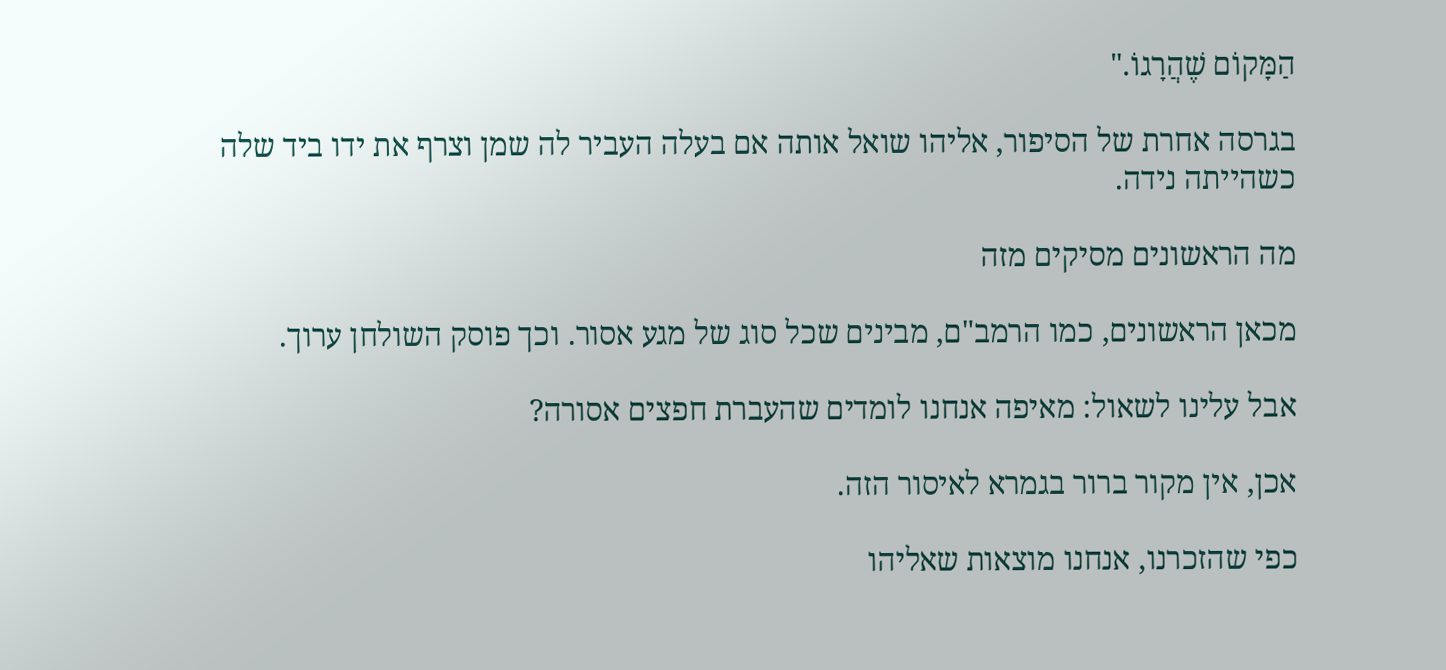הַמָּקוֹם שֶׁהֲרָגוֹ."

בגרסה אחרת של הסיפור, אליהו שואל אותה אם בעלה העביר לה שמן וצרף את ידו ביד שלה כשהייתה נידה.

מה הראשונים מסיקים מזה

מכאן הראשונים, כמו הרמב"ם, מבינים שכל סוג של מגע אסור. וכך פוסק השולחן ערוך.

אבל עלינו לשאול: מאיפה אנחנו לומדים שהעברת חפצים אסורה?

אכן, אין מקור ברור בגמרא לאיסור הזה.

כפי שהזכרנו, אנחנו מוצאות שאליהו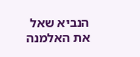הנביא שאל את האלמנה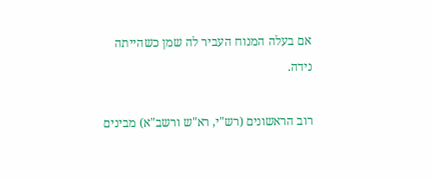אם בעלה המנוח העביר לה שמן כשהייתה נידה.

רוב הראשונים (רש"י, רא"ש ורשב"א) מבינים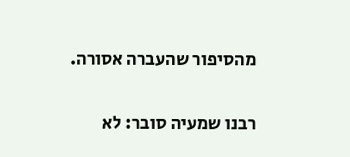מהסיפור שהעברה אסורה.

רבנו שמעיה סובר: לא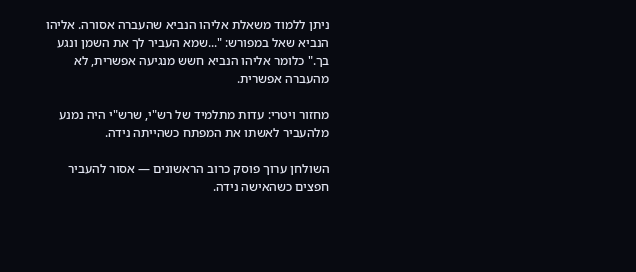ניתן ללמוד משאלת אליהו הנביא שהעברה אסורה. אליהו הנביא שאל במפורש: "...שמא העביר לך את השמן ונגע בך." כלומר אליהו הנביא חשש מנגיעה אפשרית, לא מהעברה אפשרית.

מחזור ויטרי: עדות מתלמיד של רש"י, שרש"י היה נמנע מלהעביר לאשתו את המפתח כשהייתה נידה.

השולחן ערוך פוסק כרוב הראשונים — אסור להעביר חפצים כשהאישה נידה.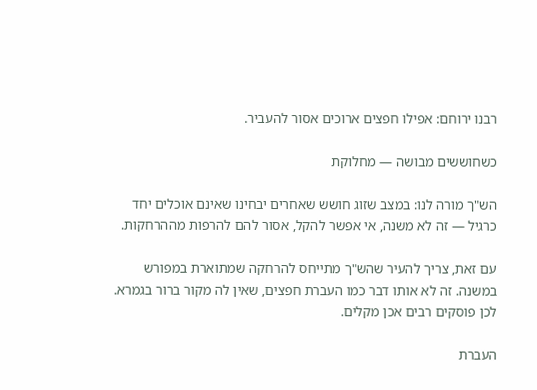רבנו ירוחם: אפילו חפצים ארוכים אסור להעביר.

כשחוששים מבושה — מחלוקת

הש"ך מורה לנו: במצב שזוג חושש שאחרים יבחינו שאינם אוכלים יחד כרגיל — זה לא משנה, אי אפשר להקל, אסור להם להרפות מההרחקות.

עם זאת, צריך להעיר שהש"ך מתייחס להרחקה שמתוארת במפורש במשנה. זה לא אותו דבר כמו העברת חפצים, שאין לה מקור ברור בגמרא. לכן פוסקים רבים אכן מקלים.

העברת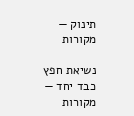תינוק — מקורות

נשיאת חפץ כבד יחד — מקורות